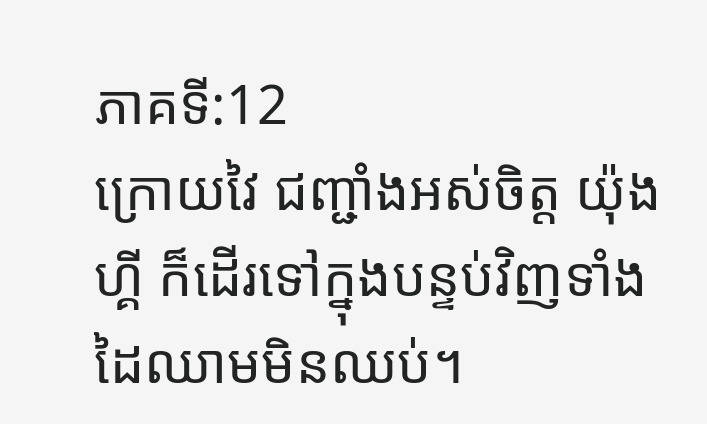ភាគទី:12
ក្រោយវៃ ជញ្ជាំងអស់ចិត្ត យ៉ុងហ្គី ក៏ដើរទៅក្នុងបន្ទប់វិញទាំងដៃឈាមមិនឈប់។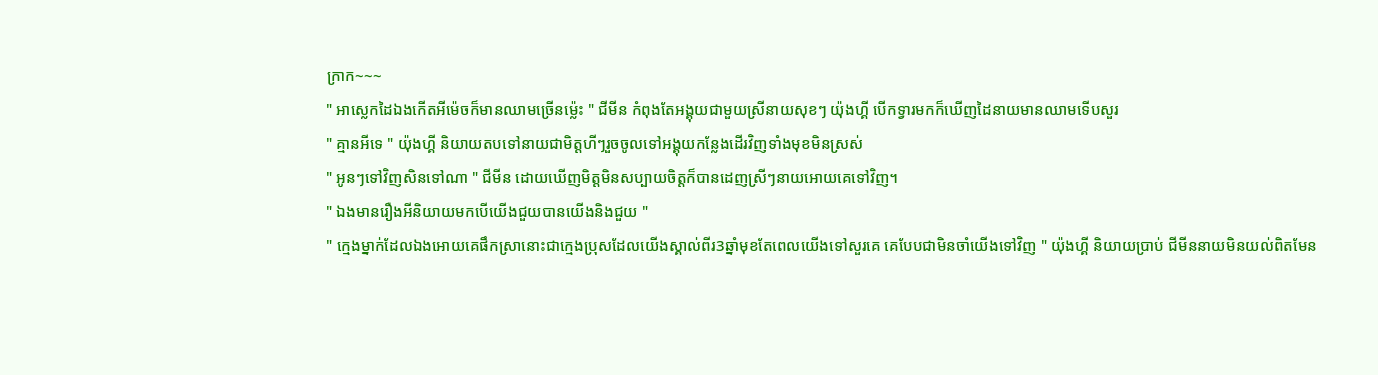ក្រាក~~~
" អាស្លេកដៃឯងកើតអីម៉េចក៏មានឈាមច្រើនម្ល៉េះ " ជីមីន កំពុងតែអង្គុយជាមួយស្រីនាយសុខៗ យ៉ុងហ្គី បើកទ្វារមកក៏ឃើញដៃនាយមានឈាមទើបសួរ
" គ្មានអីទេ " យ៉ុងហ្គី និយាយតបទៅនាយជាមិត្តហីៗរួចចូលទៅអង្គុយកន្លែងដើរវិញទាំងមុខមិនស្រស់
" អូនៗទៅវិញសិនទៅណា " ជីមីន ដោយឃើញមិត្តមិនសប្បាយចិត្តក៏បានដេញស្រីៗនាយអោយគេទៅវិញ។
" ឯងមានរឿងអីនិយាយមកបើយើងជួយបានយើងនិងជួយ "
" ក្មេងម្នាក់ដែលឯងអោយគេផឹកស្រានោះជាក្មេងប្រុសដែលយើងស្គាល់ពីរ3ឆ្នាំមុខតែពេលយើងទៅសួរគេ គេបែបជាមិនចាំយើងទៅវិញ " យ៉ុងហ្គី និយាយប្រាប់ ជីមីននាយមិនយល់ពិតមែន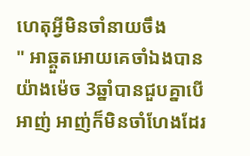ហេតុអ្វីមិនចាំនាយចឹង
" អាឆ្គួតអោយគេចាំឯងបានយ៉ាងម៉េច 3ឆ្នាំបានជួបគ្នាបើអាញ់ អាញ់ក៏មិនចាំហែងដែរ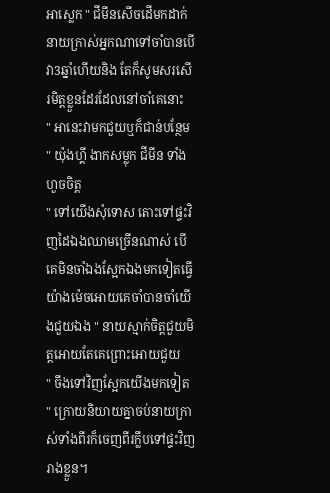អាស្លេក " ជីមីនសើចដើមកដាក់នាយក្រាស់អ្នកណាទៅចាំបានបើវា3ឆ្នាំហើយនិង តែក៏សូមសរសើរមិត្តខ្លួនដែរដែលនៅចាំគេនោះ
" អានេះវាមកជួយឬក៏ជាន់បន្ថែម " យ៉ុងហ្គី ងាកសម្លុក ជីមីន ទាំងហួចចិត្ត
" ទៅយើងសុំទោស តោះទៅផ្ទះវិញដៃឯងឈាមច្រើនណាស់ បើគេមិនចាំឯងស្អែកឯងមកទៀតធ្វើយ៉ាងម៉េចអោយគេចាំបានចាំយើងជួយឯង " នាយស្មាក់ចិត្តជួយមិត្តអោយតែគេព្រោះអោយជួយ
" ចឹងទៅវិញស្អែកយើងមកទៀត " ក្រោយនិយាយគ្នាចប់នាយក្រាស់ទាំងពីរក៏ចេញពីរក្លឹបទៅផ្ទះវិញរាងខ្លួន។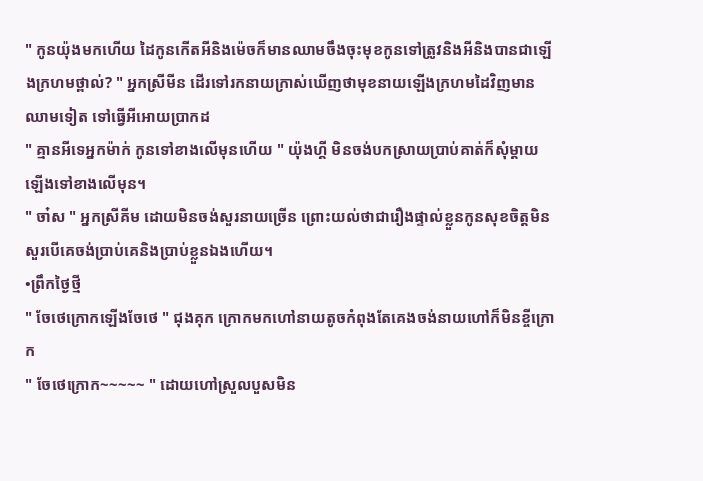" កូនយ៉ុងមកហើយ ដៃកូនកើតអីនិងម៉េចក៏មានឈាមចឹងចុះមុខកូនទៅត្រូវនិងអីនិងបានជាឡើងក្រហមថ្ពាល់? " អ្នកស្រីមីន ដើរទៅរកនាយក្រាស់ឃើញថាមុខនាយឡើងក្រហមដៃវិញមានឈាមទៀត ទៅធ្វើអីអោយប្រាកដ
" គ្មានអីទេអ្នកម៉ាក់ កូនទៅខាងលើមុនហើយ " យ៉ុងហ្គី មិនចង់បកស្រាយប្រាប់គាត់ក៏សុំម្ដាយឡើងទៅខាងលើមុន។
" ចា៎ស " អ្នកស្រីគីម ដោយមិនចង់សួរនាយច្រើន ព្រោះយល់ថាជារឿងផ្ទាល់ខ្លួនកូនសុខចិត្តមិនសួរបើគេចង់ប្រាប់គេនិងប្រាប់ខ្លួនឯងហើយ។
•ព្រឹកថ្ងៃថ្មី
" ចែថេក្រោកឡើងចែថេ " ជុងគុក ក្រោកមកហៅនាយតូចកំពុងតែគេងចង់នាយហៅក៏មិនខ្ចីក្រោក
" ចែថេក្រោក~~~~~ " ដោយហៅស្រួលបួសមិន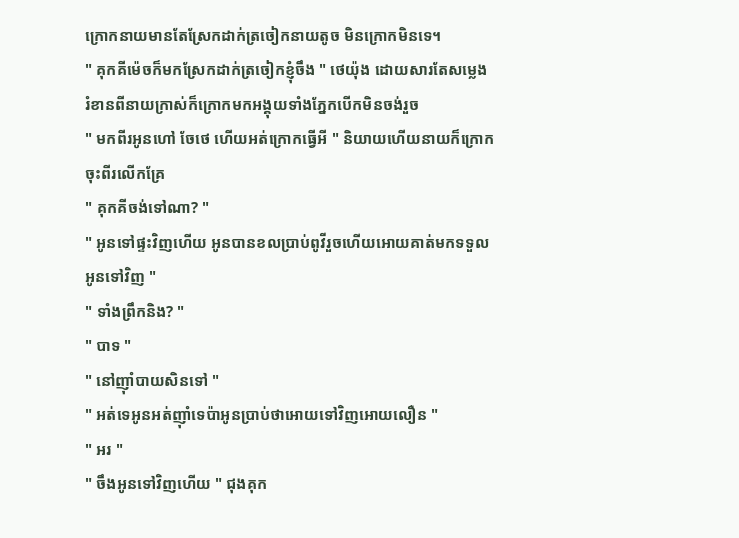ក្រោកនាយមានតែស្រែកដាក់ត្រចៀកនាយតូច មិនក្រោកមិនទេ។
" គុកគីម៉េចក៏មកស្រែកដាក់ត្រចៀកខ្ញុំចឹង " ថេយ៉ុង ដោយសារតែសម្លេង រំខានពីនាយក្រាស់ក៏ក្រោកមកអង្គុយទាំងភ្នែកបើកមិនចង់រួច
" មកពីរអូនហៅ ចែថេ ហើយអត់ក្រោកធ្វើអី " និយាយហើយនាយក៏ក្រោកចុះពីរលើកគ្រែ
" គុកគីចង់ទៅណា? "
" អូនទៅផ្ទះវិញហើយ អូនបានខលប្រាប់ពូវីរួចហើយអោយគាត់មកទទួលអូនទៅវិញ "
" ទាំងព្រឹកនិង? "
" បាទ "
" នៅញ៉ាំបាយសិនទៅ "
" អត់ទេអូនអត់ញ៉ាំទេប៉ាអូនប្រាប់ថាអោយទៅវិញអោយលឿន "
" អរ "
" ចឹងអូនទៅវិញហើយ " ជុងគុក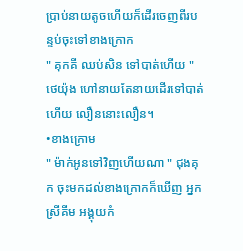ប្រាប់នាយតូចហើយក៏ដើរចេញពីរបន្ទប់ចុះទៅខាងក្រោក
" គុកគី ឈប់សិន ទៅបាត់ហើយ " ថេយ៉ុង ហៅនាយតែនាយដើរទៅបាត់ហើយ លឿននោះលឿន។
•ខាងក្រោម
" ម៉ាក់អូនទៅវិញហើយណា " ជុងគុក ចុះមកដល់ខាងក្រោកក៏ឃើញ អ្នកស្រីគីម អង្គុយកំ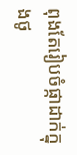ពុងតែរៀបចំផ្កាដាក់ក្នុងថូ